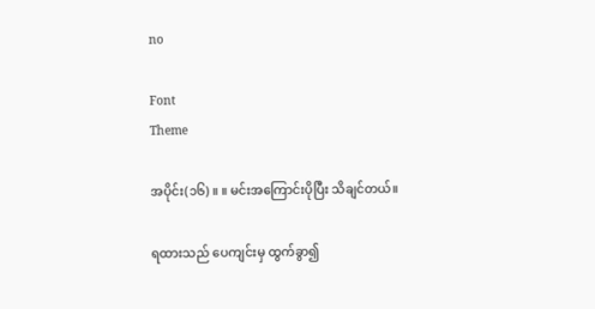no

Font
Theme

အပိုင်း(၁၆) ။ ။ မင်းအကြောင်းပိုပြီး သိချင်တယ်။

ရထားသည် ပေကျင်းမှ ထွက်ခွာ၍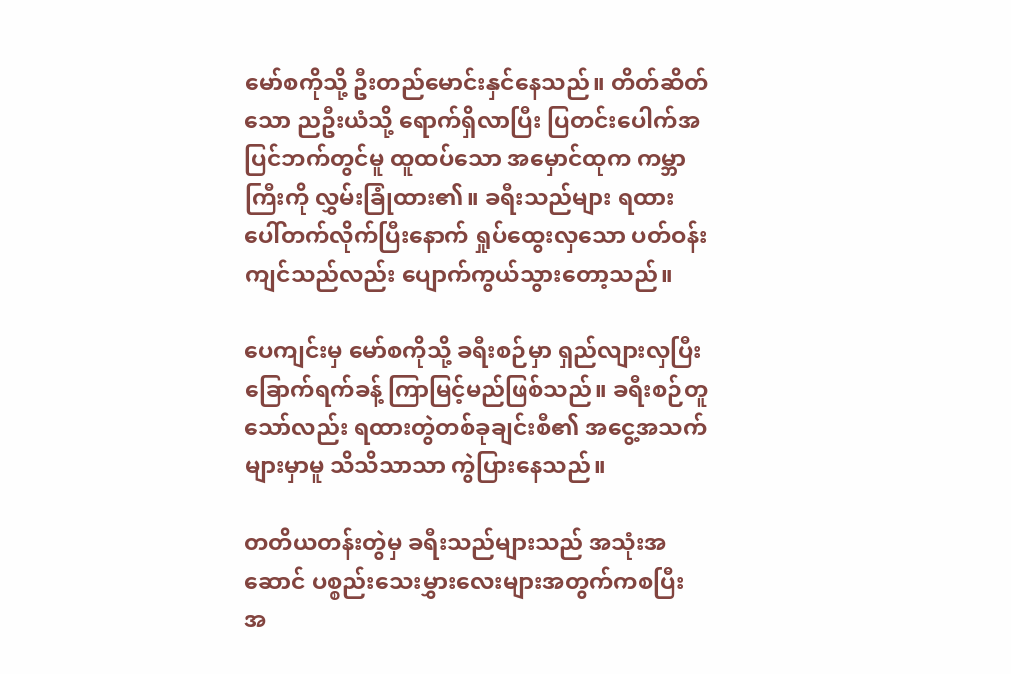မော်စကိုသို့ ဦးတည်မောင်းနှင်နေသည်။ တိတ်ဆိတ်သော ညဦးယံသို့ ရောက်ရှိလာပြီး ပြတင်းပေါက်အပြင်ဘက်တွင်မူ ထူထပ်သော အမှောင်ထုက ကမ္ဘာကြီးကို လွှမ်းခြုံထား၏။ ခရီးသည်များ ရထားပေါ်တက်လိုက်ပြီးနောက် ရှုပ်ထွေးလှသော ပတ်ဝန်းကျင်သည်လည်း ပျောက်ကွယ်သွားတော့သည်။

ပေကျင်းမှ မော်စကိုသို့ ခရီးစဉ်မှာ ရှည်လျားလှပြီး ခြောက်ရက်ခန့် ကြာမြင့်မည်ဖြစ်သည်။ ခရီးစဉ်တူသော်လည်း ရထားတွဲတစ်ခုချင်းစီ၏ အငွေ့အသက်များမှာမူ သိသိသာသာ ကွဲပြားနေသည်။

တတိယတန်းတွဲမှ ခရီးသည်များသည် အသုံးအဆောင် ပစ္စည်းသေးမွှားလေးများအတွက်ကစပြီး အ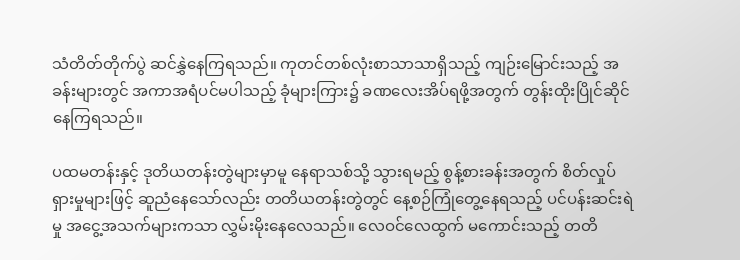သံတိတ်တိုက်ပွဲ ဆင်နွှဲနေကြရသည်။ ကုတင်တစ်လုံးစာသာသာရှိသည့် ကျဉ်းမြောင်းသည့် အခန်းများတွင် အကာအရံပင်မပါသည့် ခုံများကြား၌ ခဏလေးအိပ်ရဖို့အတွက် တွန်းထိုးပြိုင်ဆိုင်နေကြရသည်။

ပထမတန်းနှင့် ဒုတိယတန်းတွဲများမှာမူ နေရာသစ်သို့ သွားရမည့် စွန့်စားခန်းအတွက် စိတ်လှုပ်ရှားမှုများဖြင့် ဆူညံနေသော်လည်း တတိယတန်းတွဲတွင် နေ့စဉ်ကြုံတွေ့နေရသည့် ပင်ပန်းဆင်းရဲမှု အငွေ့အသက်များကသာ လွှမ်းမိုးနေလေသည်။ လေဝင်လေထွက် မကောင်းသည့် တတိ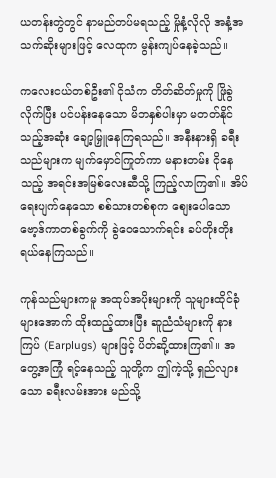ယတန်းတွဲတွင် နာမည်တပ်မရသည့် မှိုနံ့လိုလို အနံ့အသက်ဆိုးများဖြင့် လေထုက မွန်းကျပ်နေခဲ့သည်။

ကလေးငယ်တစ်ဦး၏ ငိုသံက တိတ်ဆိတ်မှုကို ဖြိုခွဲလိုက်ပြီး ပင်ပန်းနေသော မိဘနှစ်ပါးမှာ မတတ်နိုင်သည့်အဆုံး ချော့မြှူနေကြရသည်။ အနီးနားရှိ ခရီးသည်များက မျက်မှောင်ကြုတ်ကာ မနားတမ်း ငိုနေသည့် အရင်းအမြစ်လေးဆီသို့ ကြည့်လာကြ၏။ အိပ်ရေးပျက်နေသော စစ်သားတစ်စုက စျေးပေါသော ဗော့ဒ်ကာတစ်ခွက်ကို ခွဲဝေသောက်ရင်း ခပ်တိုးတိုး ရယ်နေကြသည်။

ကုန်သည်များကမူ အထုပ်အပိုးများကို သူများထိုင်ခုံများအောက် ထိုးထည့်ထားပြီး ဆူညံသံများကို နားကြပ် (Earplugs) များဖြင့် ပိတ်ဆို့ထားကြ၏။ အတွေ့အကြုံ ရင့်နေသည့် သူတို့က ဤကဲ့သို့ ရှည်လျားသော ခရီးလမ်းအား မည်သို့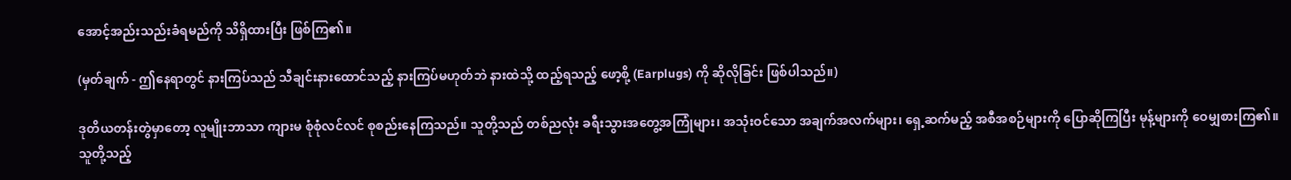အောင့်အည်းသည်းခံရမည်ကို သိရှိထားပြီး ဖြစ်ကြ၏။

(မှတ်ချက် - ဤနေရာတွင် နားကြပ်သည် သီချင်းနားထောင်သည့် နားကြပ်မဟုတ်ဘဲ နားထဲသို့ ထည့်ရသည့် ဖော့စို့ (Earplugs) ကို ဆိုလိုခြင်း ဖြစ်ပါသည်။)

ဒုတိယတန်းတွဲမှာတော့ လူမျိုးဘာသာ ကျားမ စုံစုံလင်လင် စုစည်းနေကြသည်။ သူတို့သည် တစ်ညလုံး ခရီးသွားအတွေ့အကြုံများ၊ အသုံးဝင်သော အချက်အလက်များ၊ ရှေ့ဆက်မည့် အစီအစဉ်များကို ပြောဆိုကြပြီး မုန့်များကို ဝေမျှစားကြ၏။ သူတို့သည့်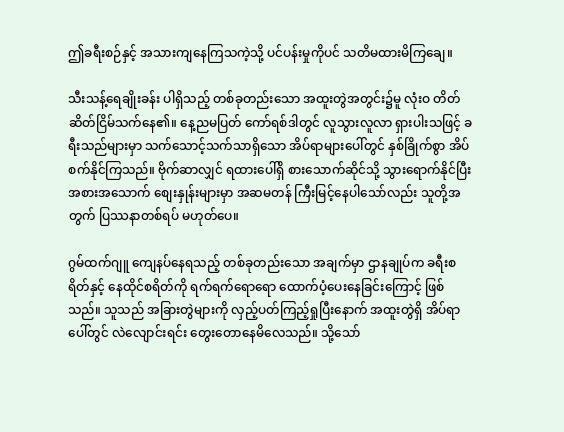ဤခရီးစဉ်နှင့် အသားကျနေကြသကဲ့သို့ ပင်ပန်းမှုကိုပင် သတိမထားမိကြချေ။

သီးသန့်ရေချိုးခန်း ပါရှိသည့် တစ်ခုတည်းသော အထူးတွဲအတွင်း၌မူ လုံးဝ တိတ်ဆိတ်ငြိမ်သက်နေ၏။ နေ့ညမပြတ် ကော်ရစ်ဒါတွင် လူသွားလူလာ ရှားပါးသဖြင့် ခရီးသည်များမှာ သက်သောင့်သက်သာရှိသော အိပ်ရာများပေါ်တွင် နှစ်ခြိုက်စွာ အိပ်စက်နိုင်ကြသည်။ ဗိုက်ဆာလျှင် ရထားပေါ်ရှိ စားသောက်ဆိုင်သို့ သွားရောက်နိုင်ပြီး အစားအသောက် စျေးနှုန်းများမှာ အဆမတန် ကြီးမြင့်နေပါသော်လည်း သူတို့အတွက် ပြဿနာတစ်ရပ် မဟုတ်ပေ။

ဂွမ်ထက်ဂျူ ကျေနပ်နေရသည့် တစ်ခုတည်းသော အချက်မှာ ဌာနချုပ်က ခရီးစရိတ်နှင့် နေထိုင်စရိတ်ကို ရက်ရက်ရောရော ထောက်ပံ့ပေးနေခြင်းကြောင့် ဖြစ်သည်။ သူသည် အခြားတွဲများကို လှည့်ပတ်ကြည့်ရှုပြီးနောက် အထူးတွဲရှိ အိပ်ရာပေါ်တွင် လဲလျောင်းရင်း တွေးတောနေမိလေသည်။ သို့သော်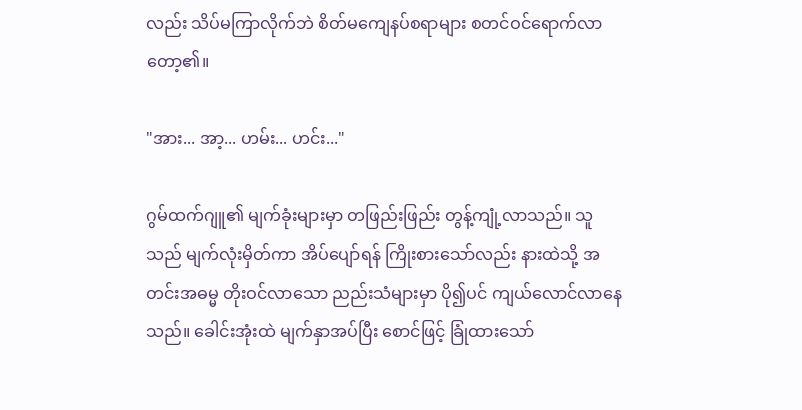လည်း သိပ်မကြာလိုက်ဘဲ စိတ်မကျေနပ်စရာများ စတင်ဝင်ရောက်လာတော့၏။

"အား... အာ့... ဟမ်း... ဟင်း..."

ဂွမ်ထက်ဂျူ၏ မျက်ခုံးများမှာ တဖြည်းဖြည်း တွန့်ကျုံ့လာသည်။ သူသည် မျက်လုံးမှိတ်ကာ အိပ်ပျော်ရန် ကြိုးစားသော်လည်း နားထဲသို့ အတင်းအဓမ္မ တိုးဝင်လာသော ညည်းသံများမှာ ပို၍ပင် ကျယ်လောင်လာနေသည်။ ခေါင်းအုံးထဲ မျက်နှာအပ်ပြီး စောင်ဖြင့် ခြုံထားသော်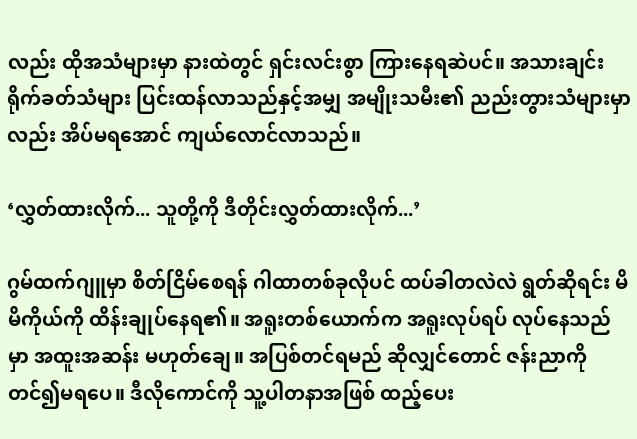လည်း ထိုအသံများမှာ နားထဲတွင် ရှင်းလင်းစွာ ကြားနေရဆဲပင်။ အသားချင်း ရိုက်ခတ်သံများ ပြင်းထန်လာသည်နှင့်အမျှ အမျိုးသမီး၏ ညည်းတွားသံများမှာလည်း အိပ်မရအောင် ကျယ်လောင်လာသည်။

‘လွှတ်ထားလိုက်... သူတို့ကို ဒီတိုင်းလွှတ်ထားလိုက်...’

ဂွမ်ထက်ဂျူမှာ စိတ်ငြိမ်စေရန် ဂါထာတစ်ခုလိုပင် ထပ်ခါတလဲလဲ ရွတ်ဆိုရင်း မိမိကိုယ်ကို ထိန်းချုပ်နေရ၏။ အရူးတစ်ယောက်က အရူးလုပ်ရပ် လုပ်နေသည်မှာ အထူးအဆန်း မဟုတ်ချေ။ အပြစ်တင်ရမည် ဆိုလျှင်တောင် ဇန်းညာကို တင်၍မရပေ။ ဒီလိုကောင်ကို သူ့ပါတနာအဖြစ် ထည့်ပေး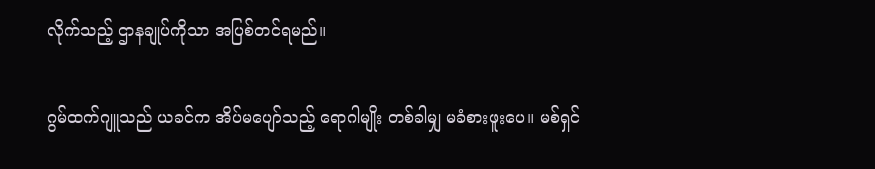လိုက်သည့် ဌာနချုပ်ကိုသာ အပြစ်တင်ရမည်။

ဂွမ်ထက်ဂျူသည် ယခင်က အိပ်မပျော်သည့် ရောဂါမျိုး တစ်ခါမျှ မခံစားဖူးပေ။ မစ်ရှင်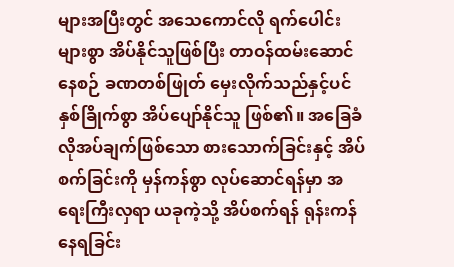များအပြီးတွင် အသေကောင်လို ရက်ပေါင်းများစွာ အိပ်နိုင်သူဖြစ်ပြီး တာဝန်ထမ်းဆောင်နေစဉ် ခဏတစ်ဖြုတ် မှေးလိုက်သည်နှင့်ပင် နှစ်ခြိုက်စွာ အိပ်ပျော်နိုင်သူ ဖြစ်၏။ အခြေခံ လိုအပ်ချက်ဖြစ်သော စားသောက်ခြင်းနှင့် အိပ်စက်ခြင်းကို မှန်ကန်စွာ လုပ်ဆောင်ရန်မှာ အရေးကြီးလှရာ ယခုကဲ့သို့ အိပ်စက်ရန် ရုန်းကန်နေရခြင်း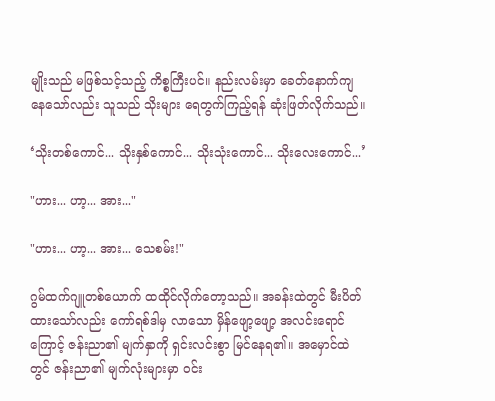မျိုးသည် မဖြစ်သင့်သည့် ကိစ္စကြီးပင်။ နည်းလမ်းမှာ ခေတ်နောက်ကျနေသော်လည်း သူသည် သိုးများ ရေတွက်ကြည့်ရန် ဆုံးဖြတ်လိုက်သည်။

‘သိုးတစ်ကောင်... သိုးနှစ်ကောင်... သိုးသုံးကောင်... သိုးလေးကောင်...’

"ဟား... ဟာ့... အား..."

"ဟား... ဟာ့... အား... သေစမ်း!"

ဂွမ်ထက်ဂျူတစ်ယောက် ထထိုင်လိုက်တော့သည်။ အခန်းထဲတွင် မီးပိတ်ထားသော်လည်း ကော်ရစ်ဒါမှ လာသော မှိန်ဖျော့ဖျော့ အလင်းရောင်ကြောင့် ဇန်းညာ၏ မျက်နှာကို ရှင်းလင်းစွာ မြင်နေရ၏။ အမှောင်ထဲတွင် ဇန်းညာ၏ မျက်လုံးများမှာ ဝင်း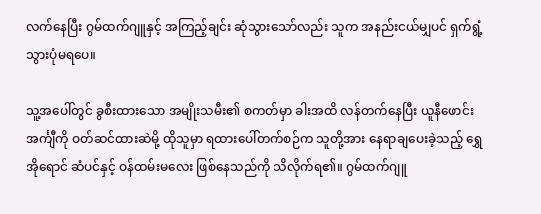လက်နေပြီး ဂွမ်ထက်ဂျူနှင့် အကြည့်ချင်း ဆုံသွားသော်လည်း သူက အနည်းငယ်မျှပင် ရှက်ရွံ့သွားပုံမရပေ။

သူ့အပေါ်တွင် ခွစီးထားသော အမျိုးသမီး၏ စကတ်မှာ ခါးအထိ လန်တက်နေပြီး ယူနီဖောင်း အင်္ကျီကို ဝတ်ဆင်ထားဆဲမို့ ထိုသူမှာ ရထားပေါ်တက်စဉ်က သူတို့အား နေရာချပေးခဲ့သည့် ရွှေအိုရောင် ဆံပင်နှင့် ဝန်ထမ်းမလေး ဖြစ်နေသည်ကို သိလိုက်ရ၏။ ဂွမ်ထက်ဂျူ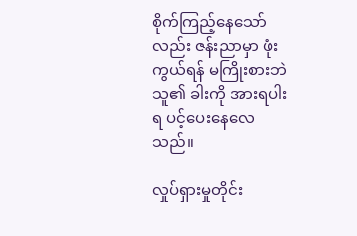စိုက်ကြည့်နေသော်လည်း ဇန်းညာမှာ ဖုံးကွယ်ရန် မကြိုးစားဘဲ သူ၏ ခါးကို အားရပါးရ ပင့်ပေးနေလေသည်။

လှုပ်ရှားမှုတိုင်း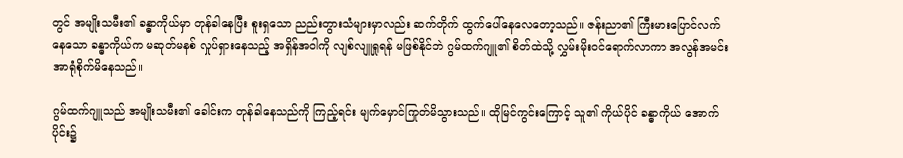တွင် အမျိုးသမီး၏ ခန္ဓာကိုယ်မှာ တုန်ခါနေပြီး စူးရှသော ညည်းတွားသံများမှာလည်း ဆက်တိုက် ထွက်ပေါ်နေလေတော့သည်။ ဇန်းညာ၏ ကြီးမားပြောင်လက်နေသော ခန္ဓာကိုယ်က မဆုတ်မနစ် လှုပ်ရှားနေသည့် အရှိန်အဝါကို လျစ်လျူရှုရန် မဖြစ်နိုင်ဘဲ ဂွမ်ထက်ဂျူ၏ စိတ်ထဲသို့ လွှမ်းမိုးဝင်ရောက်လာကာ အလွန်အမင်း အာရုံစိုက်မိနေသည်။

ဂွမ်ထက်ဂျူသည် အမျိုးသမီး၏ ခေါင်းက တုန်ခါနေသည်ကို ကြည့်ရင်း မျက်မှောင်ကြုတ်မိသွားသည်။ ထိုမြင်ကွင်းကြောင့် သူ၏ ကိုယ်ပိုင် ခန္ဓာကိုယ် အောက်ပိုင်း၌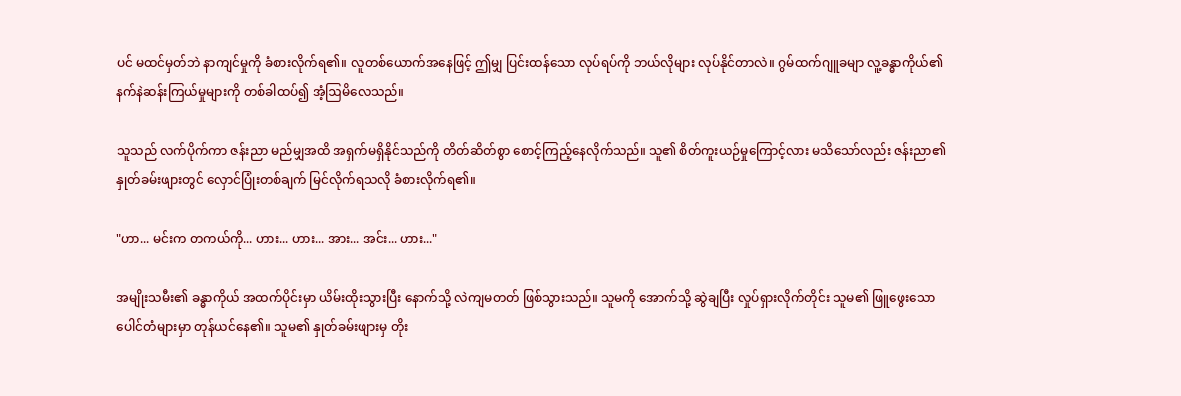ပင် မထင်မှတ်ဘဲ နာကျင်မှုကို ခံစားလိုက်ရ၏။ လူတစ်ယောက်အနေဖြင့် ဤမျှ ပြင်းထန်သော လုပ်ရပ်ကို ဘယ်လိုများ လုပ်နိုင်တာလဲ။ ဂွမ်ထက်ဂျူခမျာ လူ့ခန္ဓာကိုယ်၏ နက်နဲဆန်းကြယ်မှုများကို တစ်ခါထပ်၍ အံ့ဩမိလေသည်။

သူသည် လက်ပိုက်ကာ ဇန်းညာ မည်မျှအထိ အရှက်မရှိနိုင်သည်ကို တိတ်ဆိတ်စွာ စောင့်ကြည့်နေလိုက်သည်။ သူ၏ စိတ်ကူးယဉ်မှုကြောင့်လား မသိသော်လည်း ဇန်းညာ၏ နှုတ်ခမ်းဖျားတွင် လှောင်ပြုံးတစ်ချက် မြင်လိုက်ရသလို ခံစားလိုက်ရ၏။

"ဟာ... မင်းက တကယ်ကို... ဟား... ဟား... အား... အင်း... ဟား..."

အမျိုးသမီး၏ ခန္ဓာကိုယ် အထက်ပိုင်းမှာ ယိမ်းထိုးသွားပြီး နောက်သို့ လဲကျမတတ် ဖြစ်သွားသည်။ သူမကို အောက်သို့ ဆွဲချပြီး လှုပ်ရှားလိုက်တိုင်း သူမ၏ ဖြူဖွေးသော ပေါင်တံများမှာ တုန်ယင်နေ၏။ သူမ၏ နှုတ်ခမ်းဖျားမှ တိုး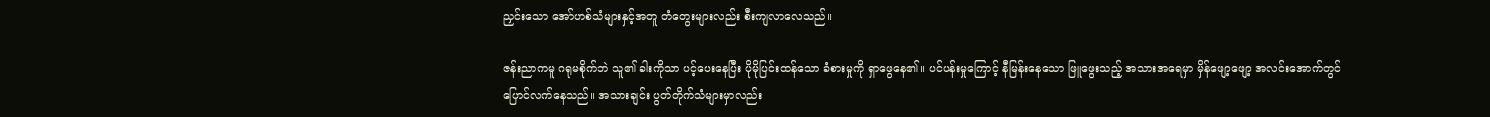ညှင်းသော အော်ဟစ်သံများနှင့်အတူ တံတွေးများလည်း စီးကျလာလေသည်။

ဇန်းညာကမူ ဂရုမစိုက်ဘဲ သူ၏ ခါးကိုသာ ပင့်ပေးနေပြီး ပိုမိုပြင်းထန်သော ခံစားမှုကို ရှာဖွေနေ၏။ ပင်ပန်းမှုကြောင့် နီမြန်းနေသော ဖြူဖွေးသည့် အသားအရေမှာ မှိန်ဖျော့ဖျော့ အလင်းအောက်တွင် ပြောင်လက်နေသည်။ အသားချင်း ပွတ်တိုက်သံများမှာလည်း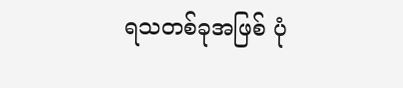ရသတစ်ခုအဖြစ် ပုံ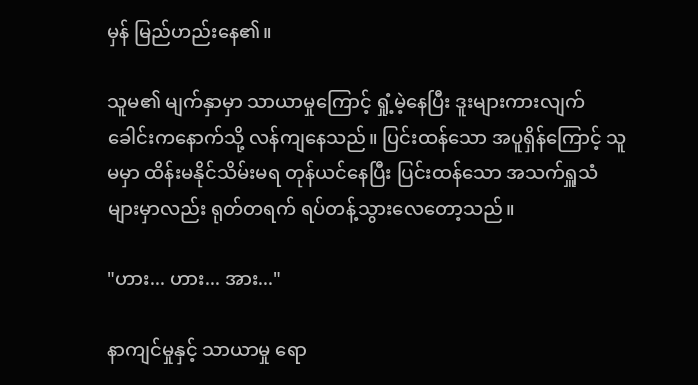မှန် မြည်ဟည်းနေ၏။

သူမ၏ မျက်နှာမှာ သာယာမှုကြောင့် ရှုံ့မဲ့နေပြီး ဒူးများကားလျက် ခေါင်းကနောက်သို့ လန်ကျနေသည်။ ပြင်းထန်သော အပူရှိန်ကြောင့် သူမမှာ ထိန်းမနိုင်သိမ်းမရ တုန်ယင်နေပြီး ပြင်းထန်သော အသက်ရှူသံများမှာလည်း ရုတ်တရက် ရပ်တန့်သွားလေတော့သည်။

"ဟား... ဟား... အား..."

နာကျင်မှုနှင့် သာယာမှု ရော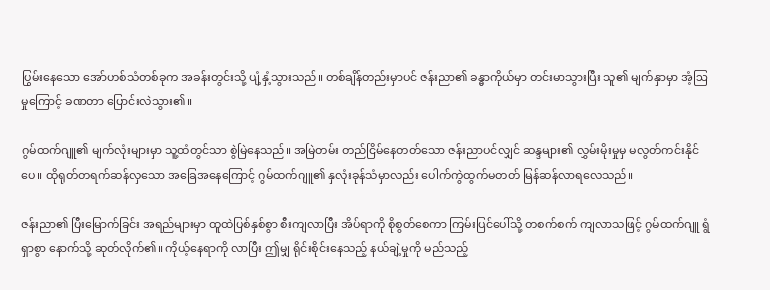ပြွမ်းနေသော အော်ဟစ်သံတစ်ခုက အခန်းတွင်းသို့ ပျံ့နှံ့သွားသည်။ တစ်ချိန်တည်းမှာပင် ဇန်းညာ၏ ခန္ဓာကိုယ်မှာ တင်းမာသွားပြီး သူ၏ မျက်နှာမှာ အံ့ဩမှုကြောင့် ခဏတာ ပြောင်းလဲသွား၏။

ဂွမ်ထက်ဂျူ၏ မျက်လုံးများမှာ သူ့ထံတွင်သာ စွဲမြဲနေသည်။ အမြဲတမ်း တည်ငြိမ်နေတတ်သော ဇန်းညာပင်လျှင် ဆန္ဒများ၏ လွှမ်းမိုးမှုမှ မလွတ်ကင်းနိုင်ပေ။ ထိုရုတ်တရက်ဆန်လှသော အခြေအနေကြောင့် ဂွမ်ထက်ဂျူ၏ နှလုံးခုန်သံမှာလည်း ပေါက်ကွဲထွက်မတတ် မြန်ဆန်လာရလေသည်။

ဇန်းညာ၏ ပြီးမြောက်ခြင်း အရည်များမှာ ထူထဲပြစ်နှစ်စွာ စီးကျလာပြီး အိပ်ရာကို စိုစွတ်စေကာ ကြမ်းပြင်ပေါ်သို့ တစက်စက် ကျလာသဖြင့် ဂွမ်ထက်ဂျူ ရွံရှာစွာ နောက်သို့ ဆုတ်လိုက်၏။ ကိုယ့်နေရာကို လာပြီး ဤမျှ ရိုင်းစိုင်းနေသည့် နယ်ချဲ့မှုကို မည်သည့်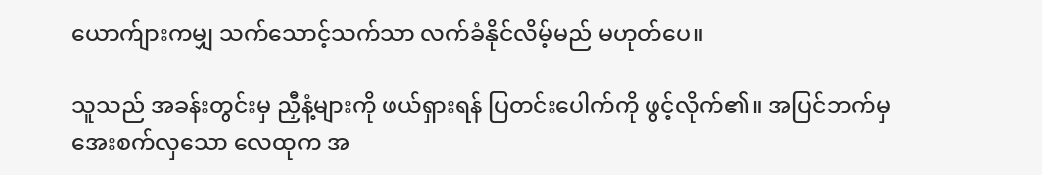ယောက်ျားကမျှ သက်သောင့်သက်သာ လက်ခံနိုင်လိမ့်မည် မဟုတ်ပေ။

သူသည် အခန်းတွင်းမှ ညှီနံ့များကို ဖယ်ရှားရန် ပြတင်းပေါက်ကို ဖွင့်လိုက်၏။ အပြင်ဘက်မှ အေးစက်လှသော လေထုက အ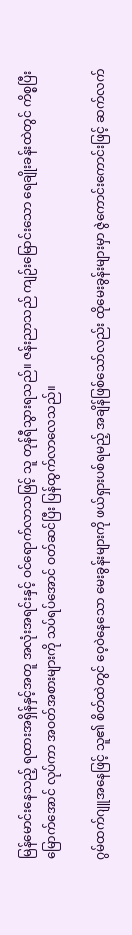မြန်မောင်းနေသည့် ရထားအရှိန်နှင့်အတူ အလုံးအရင်းနှင့် ဝင်ရောက်လာသဖြင့် သူ တုန်ရီသွားရသည်။ ဇန်းညာသည် ကျဉ်းမြောင်းသော ရေချိုးခန်းထဲတွင် ကိစ္စပြီးမြောက်အောင် လုပ်ကာ အဝတ်အစားများကို သပ်ရပ်အောင် ဝတ်ဆင်ပြီး ပြန်ထွက်လာလေသည်။

ဂွမ်ထက်ဂျူအနေဖြင့် သူ၏ စိတ်ထဲတွင် ဝေ့ဝဲနေသော မေးခွန်းများကို ဖယ်ရှားပစ်ရမည့် အချိန်ဖြစ်သော်လည်း ထိုမေးခွန်းများမှာ ဇွဲကောင်းကောင်းဖြင့် ဆက်လက်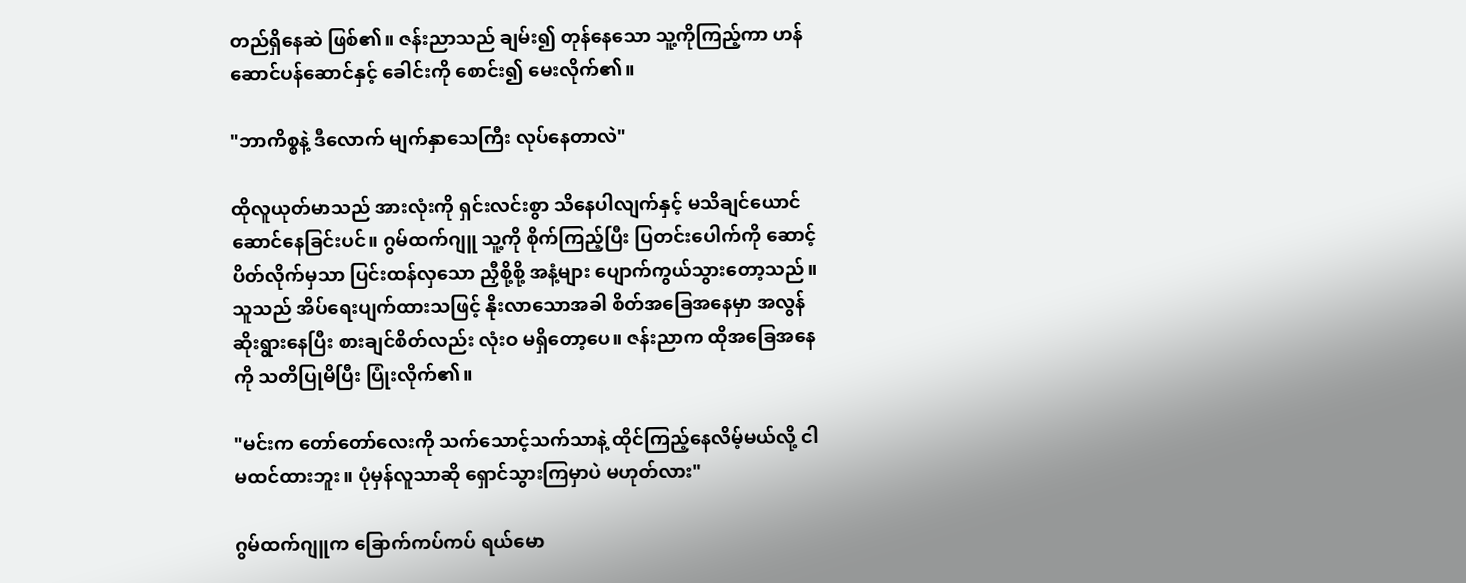တည်ရှိနေဆဲ ဖြစ်၏။ ဇန်းညာသည် ချမ်း၍ တုန်နေသော သူ့ကိုကြည့်ကာ ဟန်ဆောင်ပန်ဆောင်နှင့် ခေါင်းကို စောင်း၍ မေးလိုက်၏။

"ဘာကိစ္စနဲ့ ဒီလောက် မျက်နှာသေကြီး လုပ်နေတာလဲ"

ထိုလူယုတ်မာသည် အားလုံးကို ရှင်းလင်းစွာ သိနေပါလျက်နှင့် မသိချင်ယောင် ဆောင်နေခြင်းပင်။ ဂွမ်ထက်ဂျူ သူ့ကို စိုက်ကြည့်ပြီး ပြတင်းပေါက်ကို ဆောင့်ပိတ်လိုက်မှသာ ပြင်းထန်လှသော ညှီစို့စို့ အနံ့များ ပျောက်ကွယ်သွားတော့သည်။ သူသည် အိပ်ရေးပျက်ထားသဖြင့် နိုးလာသောအခါ စိတ်အခြေအနေမှာ အလွန်ဆိုးရွားနေပြီး စားချင်စိတ်လည်း လုံးဝ မရှိတော့ပေ။ ဇန်းညာက ထိုအခြေအနေကို သတိပြုမိပြီး ပြုံးလိုက်၏။

"မင်းက တော်တော်လေးကို သက်သောင့်သက်သာနဲ့ ထိုင်ကြည့်နေလိမ့်မယ်လို့ ငါမထင်ထားဘူး။ ပုံမှန်လူသာဆို ရှောင်သွားကြမှာပဲ မဟုတ်လား"

ဂွမ်ထက်ဂျူက ခြောက်ကပ်ကပ် ရယ်မော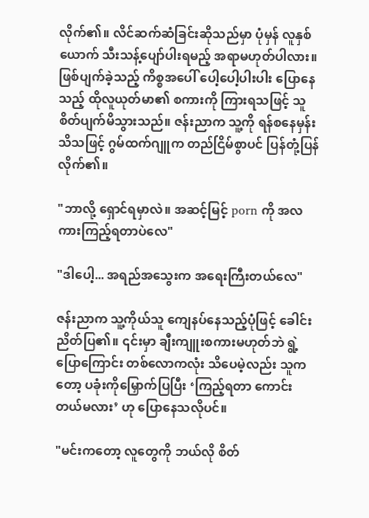လိုက်၏။ လိင်ဆက်ဆံခြင်းဆိုသည်မှာ ပုံမှန် လူနှစ်ယောက် သီးသန့်ပျော်ပါးရမည့် အရာမဟုတ်ပါလား။ ဖြစ်ပျက်ခဲ့သည့် ကိစ္စအပေါ် ပေါ့ပေါ့ပါးပါး ပြောနေသည့် ထိုလူယုတ်မာ၏ စကားကို ကြားရသဖြင့် သူ စိတ်ပျက်မိသွားသည်။ ဇန်းညာက သူ့ကို ရန်စနေမှန်း သိသဖြင့် ဂွမ်ထက်ဂျူက တည်ငြိမ်စွာပင် ပြန်တုံ့ပြန်လိုက်၏။

"ဘာလို့ ရှောင်ရမှာလဲ။ အဆင့်မြင့် porn ကို အလကားကြည့်ရတာပဲလေ"

"ဒါပေါ့... အရည်အသွေးက အရေးကြီးတယ်လေ"

ဇန်းညာက သူ့ကိုယ်သူ ကျေနပ်နေသည့်ပုံဖြင့် ခေါင်းညိတ်ပြ၏။ ၎င်းမှာ ချီးကျူးစကားမဟုတ်ဘဲ ရွဲ့ပြောကြောင်း တစ်လောကလုံး သိပေမဲ့လည်း သူကတော့ ပခုံးကိုမြှောက်ပြပြီး ‘ကြည့်ရတာ ကောင်းတယ်မလား’ ဟု ပြောနေသလိုပင်။

"မင်းကတော့ လူတွေကို ဘယ်လို စိတ်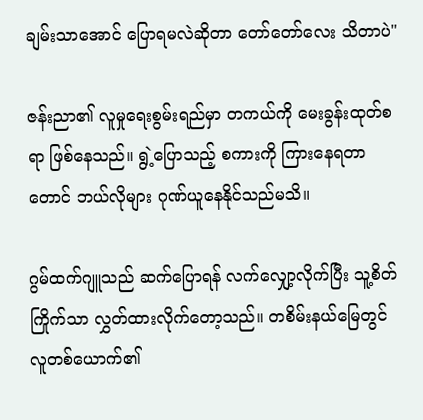ချမ်းသာအောင် ပြောရမလဲဆိုတာ တော်တော်လေး သိတာပဲ"

ဇန်းညာ၏ လူမှုရေးစွမ်းရည်မှာ တကယ်ကို မေးခွန်းထုတ်စရာ ဖြစ်နေသည်။ ရွဲ့ပြောသည့် စကားကို ကြားနေရတာတောင် ဘယ်လိုများ ဂုဏ်ယူနေနိုင်သည်မသိ။

ဂွမ်ထက်ဂျူသည် ဆက်ပြောရန် လက်လျှော့လိုက်ပြီး သူ့စိတ်ကြိုက်သာ လွှတ်ထားလိုက်တော့သည်။ တစိမ်းနယ်မြေတွင် လူတစ်ယောက်၏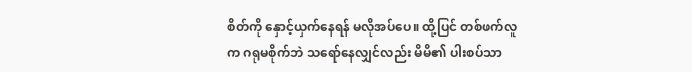စိတ်ကို နှောင့်ယှက်နေရန် မလိုအပ်ပေ။ ထို့ပြင် တစ်ဖက်လူက ဂရုမစိုက်ဘဲ သရော်နေလျှင်လည်း မိမိ၏ ပါးစပ်သာ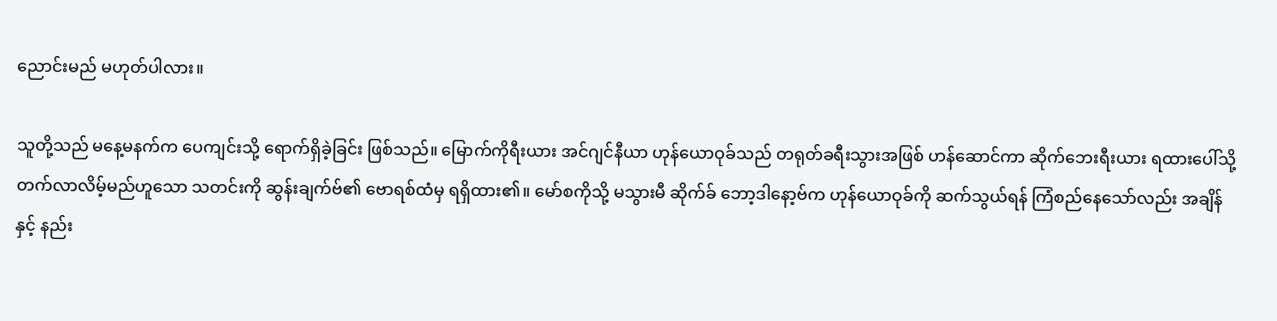ညောင်းမည် မဟုတ်ပါလား။

သူတို့သည် မနေ့မနက်က ပေကျင်းသို့ ရောက်ရှိခဲ့ခြင်း ဖြစ်သည်။ မြောက်ကိုရီးယား အင်ဂျင်နီယာ ဟုန်ယောဝုခ်သည် တရုတ်ခရီးသွားအဖြစ် ဟန်ဆောင်ကာ ဆိုက်ဘေးရီးယား ရထားပေါ်သို့ တက်လာလိမ့်မည်ဟူသော သတင်းကို ဆွန်းချက်ဗ်၏ ဗောရစ်ထံမှ ရရှိထား၏။ မော်စကိုသို့ မသွားမီ ဆိုက်ခ် ဘော့ဒါနော့ဗ်က ဟုန်ယောဝုခ်ကို ဆက်သွယ်ရန် ကြံစည်နေသော်လည်း အချိန်နှင့် နည်း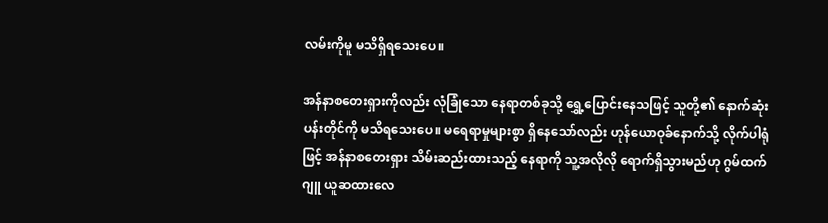လမ်းကိုမူ မသိရှိရသေးပေ။

အန်နာစတေးရှားကိုလည်း လုံခြုံသော နေရာတစ်ခုသို့ ရွှေ့ပြောင်းနေသဖြင့် သူတို့၏ နောက်ဆုံးပန်းတိုင်ကို မသိရသေးပေ။ မရေရာမှုများစွာ ရှိနေသော်လည်း ဟုန်ယောဝုခ်နောက်သို့ လိုက်ပါရုံဖြင့် အန်နာစတေးရှား သိမ်းဆည်းထားသည့် နေရာကို သူ့အလိုလို ရောက်ရှိသွားမည်ဟု ဂွမ်ထက်ဂျူ ယူဆထားလေ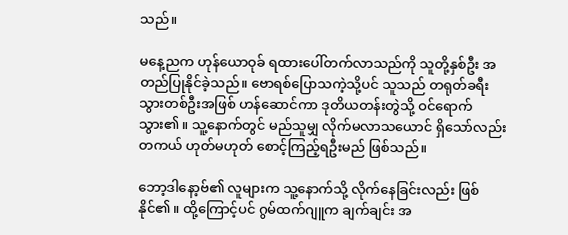သည်။

မနေ့ညက ဟုန်ယောဝုခ် ရထားပေါ်တက်လာသည်ကို သူတို့နှစ်ဦး အတည်ပြုနိုင်ခဲ့သည်။ ဗောရစ်ပြောသကဲ့သို့ပင် သူသည် တရုတ်ခရီးသွားတစ်ဦးအဖြစ် ဟန်ဆောင်ကာ ဒုတိယတန်းတွဲသို့ ဝင်ရောက်သွား၏။ သူ့နောက်တွင် မည်သူမျှ လိုက်မလာသယောင် ရှိသော်လည်း တကယ် ဟုတ်မဟုတ် စောင့်ကြည့်ရဦးမည် ဖြစ်သည်။

ဘော့ဒါနော့ဗ်၏ လူများက သူ့နောက်သို့ လိုက်နေခြင်းလည်း ဖြစ်နိုင်၏။ ထို့ကြောင့်ပင် ဂွမ်ထက်ဂျူက ချက်ချင်း အ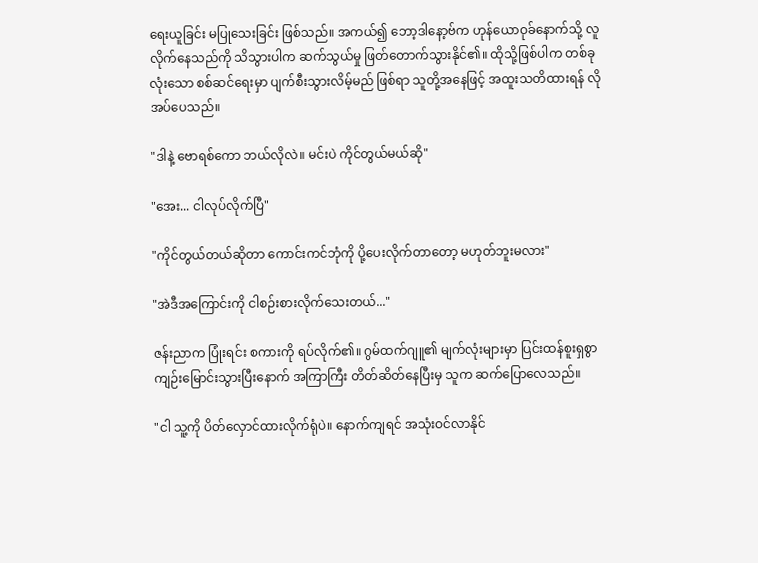ရေးယူခြင်း မပြုသေးခြင်း ဖြစ်သည်။ အကယ်၍ ဘော့ဒါနော့ဗ်က ဟုန်ယောဝုခ်နောက်သို့ လူလိုက်နေသည်ကို သိသွားပါက ဆက်သွယ်မှု ဖြတ်တောက်သွားနိုင်၏။ ထိုသို့ဖြစ်ပါက တစ်ခုလုံးသော စစ်ဆင်ရေးမှာ ပျက်စီးသွားလိမ့်မည် ဖြစ်ရာ သူတို့အနေဖြင့် အထူးသတိထားရန် လိုအပ်ပေသည်။

"ဒါနဲ့ ဗောရစ်ကော ဘယ်လိုလဲ။ မင်းပဲ ကိုင်တွယ်မယ်ဆို"

"အေး... ငါလုပ်လိုက်ပြီ"

"ကိုင်တွယ်တယ်ဆိုတာ ကောင်းကင်ဘုံကို ပို့ပေးလိုက်တာတော့ မဟုတ်ဘူးမလား"

"အဲဒီအကြောင်းကို ငါစဉ်းစားလိုက်သေးတယ်..."

ဇန်းညာက ပြုံးရင်း စကားကို ရပ်လိုက်၏။ ဂွမ်ထက်ဂျူ၏ မျက်လုံးများမှာ ပြင်းထန်စူးရှစွာ ကျဉ်းမြောင်းသွားပြီးနောက် အကြာကြီး တိတ်ဆိတ်နေပြီးမှ သူက ဆက်ပြောလေသည်။

"ငါ သူ့ကို ပိတ်လှောင်ထားလိုက်ရုံပဲ။ နောက်ကျရင် အသုံးဝင်လာနိုင်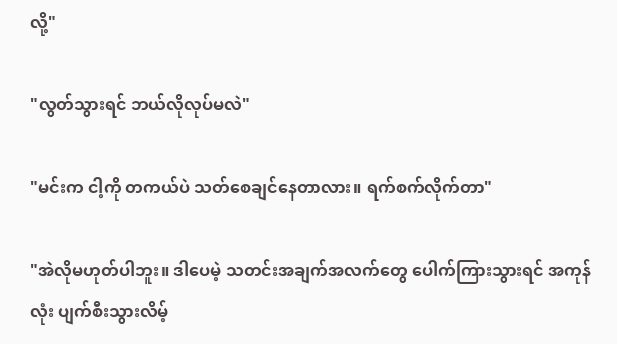လို့"

"လွတ်သွားရင် ဘယ်လိုလုပ်မလဲ"

"မင်းက ငါ့ကို တကယ်ပဲ သတ်စေချင်နေတာလား။ ရက်စက်လိုက်တာ"

"အဲလိုမဟုတ်ပါဘူး။ ဒါပေမဲ့ သတင်းအချက်အလက်တွေ ပေါက်ကြားသွားရင် အကုန်လုံး ပျက်စီးသွားလိမ့်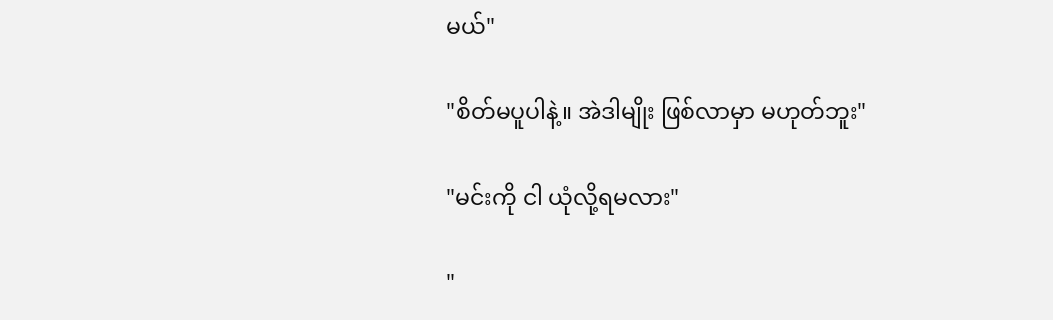မယ်"

"စိတ်မပူပါနဲ့။ အဲဒါမျိုး ဖြစ်လာမှာ မဟုတ်ဘူး"

"မင်းကို ငါ ယုံလို့ရမလား"

"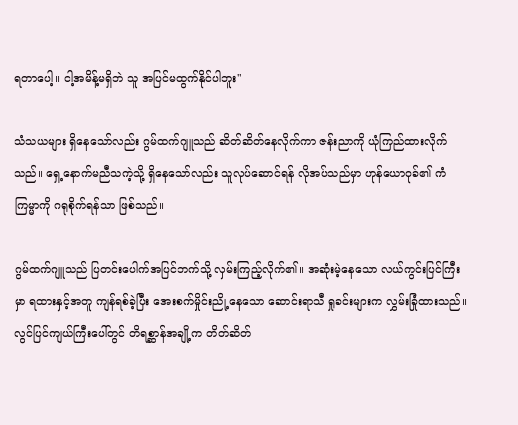ရတာပေါ့။ ငါ့အမိန့်မရှိဘဲ သူ အပြင်မထွက်နိုင်ပါဘူး"

သံသယများ ရှိနေသော်လည်း ဂွမ်ထက်ဂျူသည် ဆိတ်ဆိတ်နေလိုက်ကာ ဇန်းညာကို ယုံကြည်ထားလိုက်သည်။ ရှေ့နောက်မညီသကဲ့သို့ ရှိနေသော်လည်း သူလုပ်ဆောင်ရန် လိုအပ်သည်မှာ ဟုန်ယောဝုခ်၏ ကံကြမ္မာကို ဂရုစိုက်ရန်သာ ဖြစ်သည်။

ဂွမ်ထက်ဂျူသည် ပြတင်းပေါက်အပြင်ဘက်သို့ လှမ်းကြည့်လိုက်၏။ အဆုံးမဲ့နေသော လယ်ကွင်းပြင်ကြီးမှာ ရထားနှင့်အတူ ကျန်ရစ်ခဲ့ပြီး အေးစက်မှိုင်းညို့နေသော ဆောင်းရာသီ ရှုခင်းများက လွှမ်းခြုံထားသည်။ လွင်ပြင်ကျယ်ကြီးပေါ်တွင် တိရစ္ဆာန်အချို့က တိတ်ဆိတ်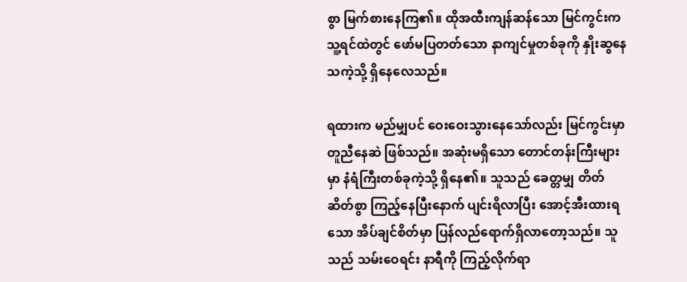စွာ မြက်စားနေကြ၏။ ထိုအထီးကျန်ဆန်သော မြင်ကွင်းက သူ့ရင်ထဲတွင် ဖော်မပြတတ်သော နာကျင်မှုတစ်ခုကို နှိုးဆွနေသကဲ့သို့ ရှိနေလေသည်။

ရထားက မည်မျှပင် ဝေးဝေးသွားနေသော်လည်း မြင်ကွင်းမှာ တူညီနေဆဲ ဖြစ်သည်။ အဆုံးမရှိသော တောင်တန်းကြီးများမှာ နံရံကြီးတစ်ခုကဲ့သို့ ရှိနေ၏။ သူသည် ခေတ္တမျှ တိတ်ဆိတ်စွာ ကြည့်နေပြီးနောက် ပျင်းရိလာပြီး အောင့်အီးထားရသော အိပ်ချင်စိတ်မှာ ပြန်လည်ရောက်ရှိလာတော့သည်။ သူသည် သမ်းဝေရင်း နာရီကို ကြည့်လိုက်ရာ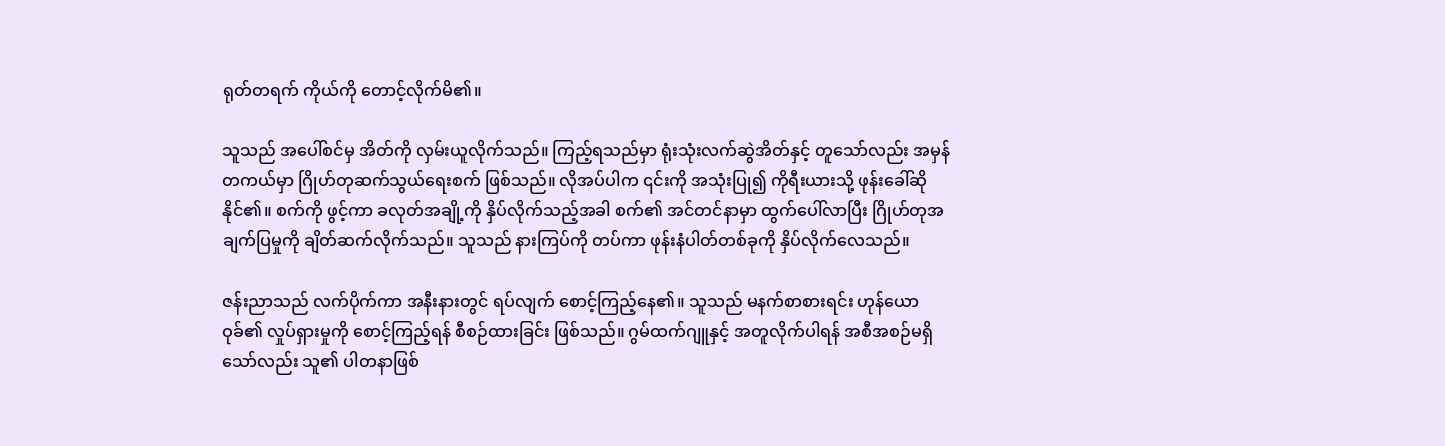ရုတ်တရက် ကိုယ်ကို တောင့်လိုက်မိ၏။

သူသည် အပေါ်စင်မှ အိတ်ကို လှမ်းယူလိုက်သည်။ ကြည့်ရသည်မှာ ရုံးသုံးလက်ဆွဲအိတ်နှင့် တူသော်လည်း အမှန်တကယ်မှာ ဂြိုဟ်တုဆက်သွယ်ရေးစက် ဖြစ်သည်။ လိုအပ်ပါက ၎င်းကို အသုံးပြု၍ ကိုရီးယားသို့ ဖုန်းခေါ်ဆိုနိုင်၏။ စက်ကို ဖွင့်ကာ ခလုတ်အချို့ကို နှိပ်လိုက်သည့်အခါ စက်၏ အင်တင်နာမှာ ထွက်ပေါ်လာပြီး ဂြိုဟ်တုအချက်ပြမှုကို ချိတ်ဆက်လိုက်သည်။ သူသည် နားကြပ်ကို တပ်ကာ ဖုန်းနံပါတ်တစ်ခုကို နှိပ်လိုက်လေသည်။

ဇန်းညာသည် လက်ပိုက်ကာ အနီးနားတွင် ရပ်လျက် စောင့်ကြည့်နေ၏။ သူသည် မနက်စာစားရင်း ဟုန်ယောဝုခ်၏ လှုပ်ရှားမှုကို စောင့်ကြည့်ရန် စီစဉ်ထားခြင်း ဖြစ်သည်။ ဂွမ်ထက်ဂျူနှင့် အတူလိုက်ပါရန် အစီအစဉ်မရှိသော်လည်း သူ၏ ပါတနာဖြစ်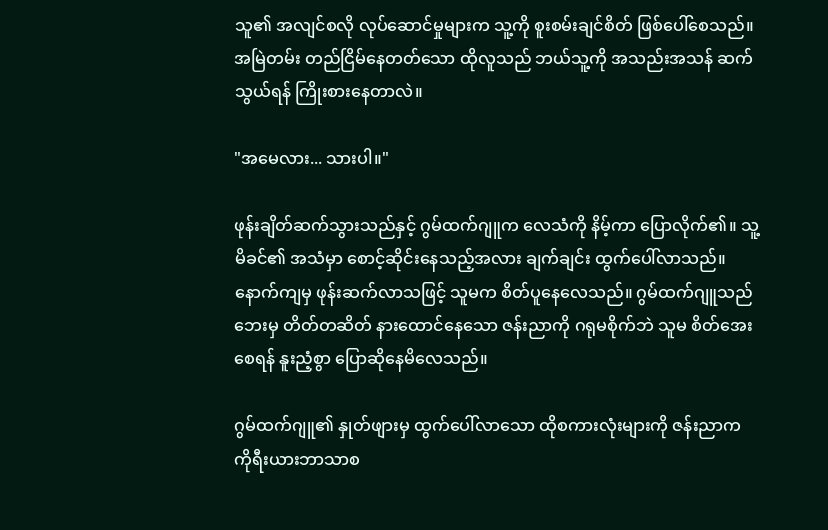သူ၏ အလျင်စလို လုပ်ဆောင်မှုများက သူ့ကို စူးစမ်းချင်စိတ် ဖြစ်ပေါ်စေသည်။ အမြဲတမ်း တည်ငြိမ်နေတတ်သော ထိုလူသည် ဘယ်သူ့ကို အသည်းအသန် ဆက်သွယ်ရန် ကြိုးစားနေတာလဲ။

"အမေလား... သားပါ။"

ဖုန်းချိတ်ဆက်သွားသည်နှင့် ဂွမ်ထက်ဂျူက လေသံကို နိမ့်ကာ ပြောလိုက်၏။ သူ့မိခင်၏ အသံမှာ စောင့်ဆိုင်းနေသည့်အလား ချက်ချင်း ထွက်ပေါ်လာသည်။ နောက်ကျမှ ဖုန်းဆက်လာသဖြင့် သူမက စိတ်ပူနေလေသည်။ ဂွမ်ထက်ဂျူသည် ဘေးမှ တိတ်တဆိတ် နားထောင်နေသော ဇန်းညာကို ဂရုမစိုက်ဘဲ သူမ စိတ်အေးစေရန် နူးညံ့စွာ ပြောဆိုနေမိလေသည်။

ဂွမ်ထက်ဂျူ၏ နှုတ်ဖျားမှ ထွက်ပေါ်လာသော ထိုစကားလုံးများကို ဇန်းညာက ကိုရီးယားဘာသာစ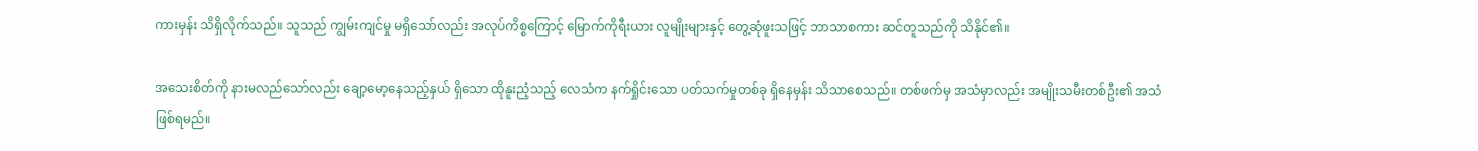ကားမှန်း သိရှိလိုက်သည်။ သူသည် ကျွမ်းကျင်မှု မရှိသော်လည်း အလုပ်ကိစ္စကြောင့် မြောက်ကိုရီးယား လူမျိုးများနှင့် တွေ့ဆုံဖူးသဖြင့် ဘာသာစကား ဆင်တူသည်ကို သိနိုင်၏။

အသေးစိတ်ကို နားမလည်သော်လည်း ချော့မော့နေသည့်နှယ် ရှိသော ထိုနူးညံ့သည့် လေသံက နက်ရှိုင်းသော ပတ်သက်မှုတစ်ခု ရှိနေမှန်း သိသာစေသည်။ တစ်ဖက်မှ အသံမှာလည်း အမျိုးသမီးတစ်ဦး၏ အသံ ဖြစ်ရမည်။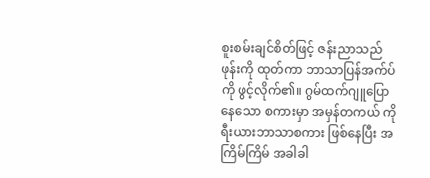စူးစမ်းချင်စိတ်ဖြင့် ဇန်းညာသည် ဖုန်းကို ထုတ်ကာ ဘာသာပြန်အက်ပ်ကို ဖွင့်လိုက်၏။ ဂွမ်ထက်ဂျူပြောနေသော စကားမှာ အမှန်တကယ် ကိုရီးယားဘာသာစကား ဖြစ်နေပြီး အကြိမ်ကြိမ် အခါခါ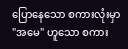ပြောနေသော စကားလုံးမှာ "အမေ" ဟူသော စကား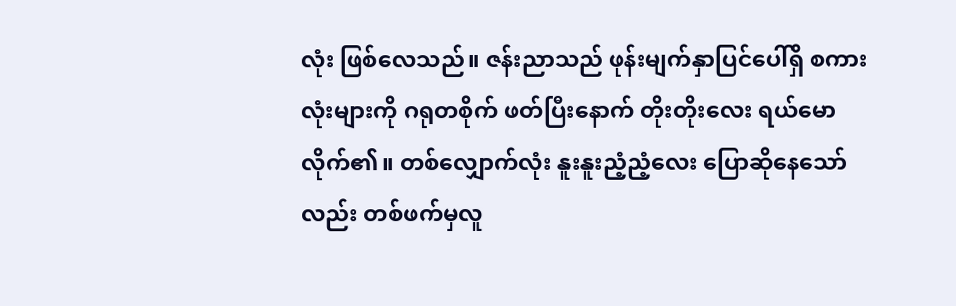လုံး ဖြစ်လေသည်။ ဇန်းညာသည် ဖုန်းမျက်နှာပြင်ပေါ်ရှိ စကားလုံးများကို ဂရုတစိုက် ဖတ်ပြီးနောက် တိုးတိုးလေး ရယ်မောလိုက်၏။ တစ်လျှောက်လုံး နူးနူးညံ့ညံ့လေး ပြောဆိုနေသော်လည်း တစ်ဖက်မှလူ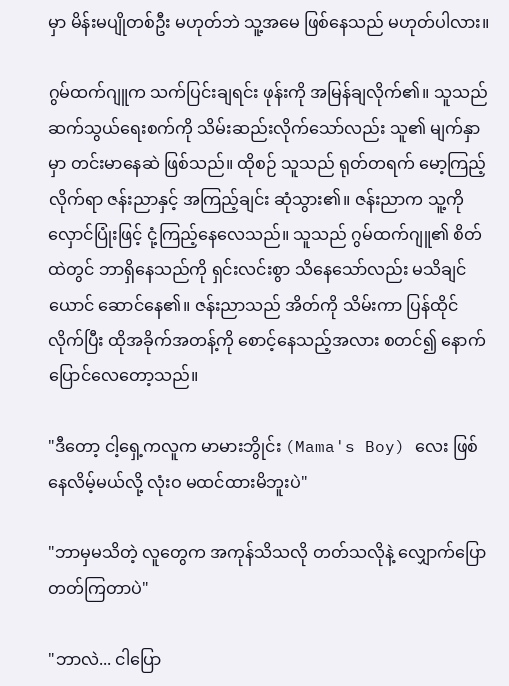မှာ မိန်းမပျိုတစ်ဦး မဟုတ်ဘဲ သူ့အမေ ဖြစ်နေသည် မဟုတ်ပါလား။

ဂွမ်ထက်ဂျူက သက်ပြင်းချရင်း ဖုန်းကို အမြန်ချလိုက်၏။ သူသည် ဆက်သွယ်ရေးစက်ကို သိမ်းဆည်းလိုက်သော်လည်း သူ၏ မျက်နှာမှာ တင်းမာနေဆဲ ဖြစ်သည်။ ထိုစဉ် သူသည် ရုတ်တရက် မော့ကြည့်လိုက်ရာ ဇန်းညာနှင့် အကြည့်ချင်း ဆုံသွား၏။ ဇန်းညာက သူ့ကို လှောင်ပြုံးဖြင့် ငုံ့ကြည့်နေလေသည်။ သူသည် ဂွမ်ထက်ဂျူ၏ စိတ်ထဲတွင် ဘာရှိနေသည်ကို ရှင်းလင်းစွာ သိနေသော်လည်း မသိချင်ယောင် ဆောင်နေ၏။ ဇန်းညာသည် အိတ်ကို သိမ်းကာ ပြန်ထိုင်လိုက်ပြီး ထိုအခိုက်အတန့်ကို စောင့်နေသည့်အလား စတင်၍ နောက်ပြောင်လေတော့သည်။

"ဒီတော့ ငါ့ရှေ့ကလူက မာမားဘွိုင်း (Mama's Boy) လေး ဖြစ်နေလိမ့်မယ်လို့ လုံးဝ မထင်ထားမိဘူးပဲ"

"ဘာမှမသိတဲ့ လူတွေက အကုန်သိသလို တတ်သလိုနဲ့ လျှောက်ပြောတတ်ကြတာပဲ"

"ဘာလဲ... ငါပြော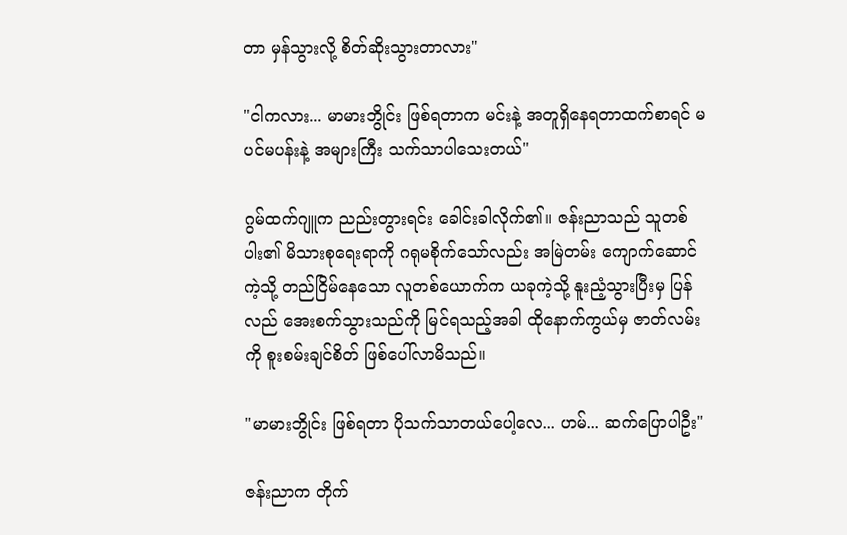တာ မှန်သွားလို့ စိတ်ဆိုးသွားတာလား"

"ငါကလား... မာမားဘွိုင်း ဖြစ်ရတာက မင်းနဲ့ အတူရှိနေရတာထက်စာရင် မပင်မပန်းနဲ့ အများကြီး သက်သာပါသေးတယ်"

ဂွမ်ထက်ဂျူက ညည်းတွားရင်း ခေါင်းခါလိုက်၏။ ဇန်းညာသည် သူတစ်ပါး၏ မိသားစုရေးရာကို ဂရုမစိုက်သော်လည်း အမြဲတမ်း ကျောက်ဆောင်ကဲ့သို့ တည်ငြိမ်နေသော လူတစ်ယောက်က ယခုကဲ့သို့ နူးညံ့သွားပြီးမှ ပြန်လည် အေးစက်သွားသည်ကို မြင်ရသည့်အခါ ထိုနောက်ကွယ်မှ ဇာတ်လမ်းကို စူးစမ်းချင်စိတ် ဖြစ်ပေါ်လာမိသည်။

"မာမားဘွိုင်း ဖြစ်ရတာ ပိုသက်သာတယ်ပေါ့လေ... ဟမ်... ဆက်ပြောပါဦး"

ဇန်းညာက တိုက်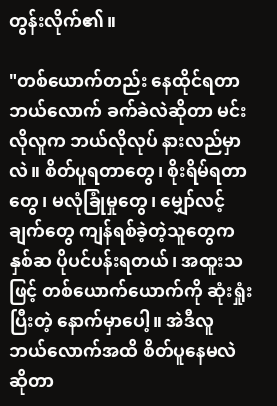တွန်းလိုက်၏။

"တစ်ယောက်တည်း နေထိုင်ရတာ ဘယ်လောက် ခက်ခဲလဲဆိုတာ မင်းလိုလူက ဘယ်လိုလုပ် နားလည်မှာလဲ။ စိတ်ပူရတာတွေ၊ စိုးရိမ်ရတာတွေ၊ မလုံခြုံမှုတွေ၊ မျှော်လင့်ချက်တွေ ကျန်ရစ်ခဲ့တဲ့သူတွေက နှစ်ဆ ပိုပင်ပန်းရတယ်၊ အထူးသဖြင့် တစ်ယောက်ယောက်ကို ဆုံးရှုံးပြီးတဲ့ နောက်မှာပေါ့။ အဲဒီလူ ဘယ်လောက်အထိ စိတ်ပူနေမလဲဆိုတာ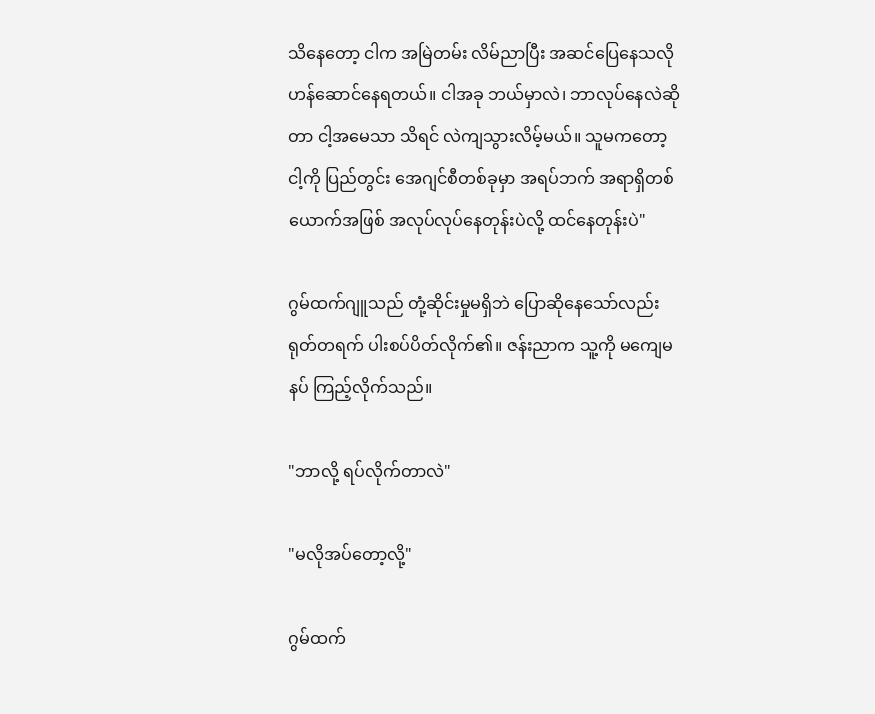သိနေတော့ ငါက အမြဲတမ်း လိမ်ညာပြီး အဆင်ပြေနေသလို ဟန်ဆောင်နေရတယ်။ ငါအခု ဘယ်မှာလဲ၊ ဘာလုပ်နေလဲဆိုတာ ငါ့အမေသာ သိရင် လဲကျသွားလိမ့်မယ်။ သူမကတော့ ငါ့ကို ပြည်တွင်း အေဂျင်စီတစ်ခုမှာ အရပ်ဘက် အရာရှိတစ်ယောက်အဖြစ် အလုပ်လုပ်နေတုန်းပဲလို့ ထင်နေတုန်းပဲ"

ဂွမ်ထက်ဂျူသည် တုံ့ဆိုင်းမှုမရှိဘဲ ပြောဆိုနေသော်လည်း ရုတ်တရက် ပါးစပ်ပိတ်လိုက်၏။ ဇန်းညာက သူ့ကို မကျေမနပ် ကြည့်လိုက်သည်။

"ဘာလို့ ရပ်လိုက်တာလဲ"

"မလိုအပ်တော့လို့"

ဂွမ်ထက်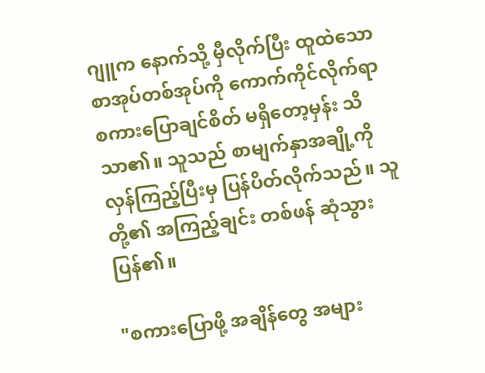ဂျူက နောက်သို့ မှီလိုက်ပြီး ထူထဲသော စာအုပ်တစ်အုပ်ကို ကောက်ကိုင်လိုက်ရာ စကားပြောချင်စိတ် မရှိတော့မှန်း သိသာ၏။ သူသည် စာမျက်နှာအချို့ကို လှန်ကြည့်ပြီးမှ ပြန်ပိတ်လိုက်သည်။ သူတို့၏ အကြည့်ချင်း တစ်ဖန် ဆုံသွားပြန်၏။

"စကားပြောဖို့ အချိန်တွေ အများ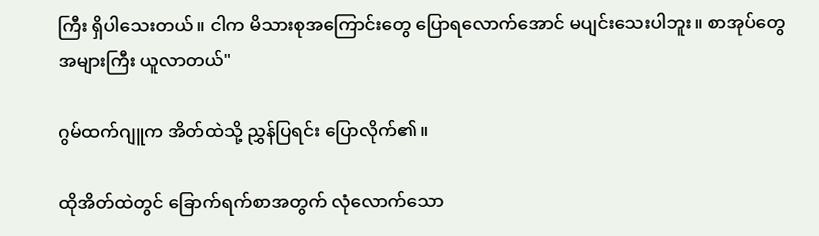ကြီး ရှိပါသေးတယ်။ ငါက မိသားစုအကြောင်းတွေ ပြောရလောက်အောင် မပျင်းသေးပါဘူး။ စာအုပ်တွေ အများကြီး ယူလာတယ်"

ဂွမ်ထက်ဂျူက အိတ်ထဲသို့ ညွှန်ပြရင်း ပြောလိုက်၏။

ထိုအိတ်ထဲတွင် ခြောက်ရက်စာအတွက် လုံလောက်သော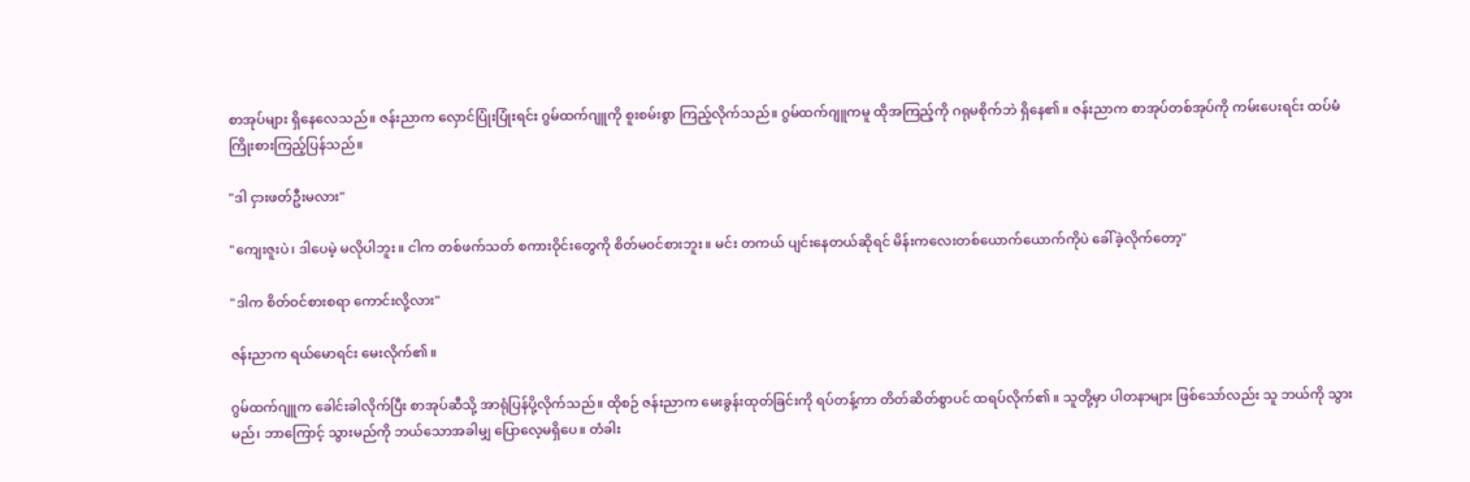စာအုပ်များ ရှိနေလေသည်။ ဇန်းညာက လှောင်ပြုံးပြုံးရင်း ဂွမ်ထက်ဂျူကို စူးစမ်းစွာ ကြည့်လိုက်သည်။ ဂွမ်ထက်ဂျူကမူ ထိုအကြည့်ကို ဂရုမစိုက်ဘဲ ရှိနေ၏။ ဇန်းညာက စာအုပ်တစ်အုပ်ကို ကမ်းပေးရင်း ထပ်မံ ကြိုးစားကြည့်ပြန်သည်။

"ဒါ ငှားဖတ်ဦးမလား"

"ကျေးဇူးပဲ၊ ဒါပေမဲ့ မလိုပါဘူး။ ငါက တစ်ဖက်သတ် စကားဝိုင်းတွေကို စိတ်မဝင်စားဘူး။ မင်း တကယ် ပျင်းနေတယ်ဆိုရင် မိန်းကလေးတစ်ယောက်ယောက်ကိုပဲ ခေါ်ခဲ့လိုက်တော့"

"ဒါက စိတ်ဝင်စားစရာ ကောင်းလို့လား"

ဇန်းညာက ရယ်မောရင်း မေးလိုက်၏။

ဂွမ်ထက်ဂျူက ခေါင်းခါလိုက်ပြီး စာအုပ်ဆီသို့ အာရုံပြန်ပို့လိုက်သည်။ ထိုစဉ် ဇန်းညာက မေးခွန်းထုတ်ခြင်းကို ရပ်တန့်ကာ တိတ်ဆိတ်စွာပင် ထရပ်လိုက်၏။ သူတို့မှာ ပါတနာများ ဖြစ်သော်လည်း သူ ဘယ်ကို သွားမည်၊ ဘာကြောင့် သွားမည်ကို ဘယ်သောအခါမျှ ပြောလေ့မရှိပေ။ တံခါး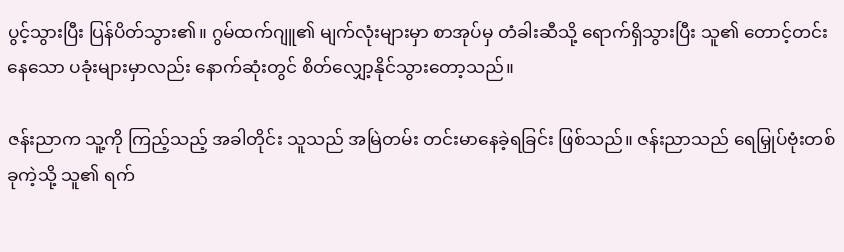ပွင့်သွားပြီး ပြန်ပိတ်သွား၏။ ဂွမ်ထက်ဂျူ၏ မျက်လုံးများမှာ စာအုပ်မှ တံခါးဆီသို့ ရောက်ရှိသွားပြီး သူ၏ တောင့်တင်းနေသော ပခုံးများမှာလည်း နောက်ဆုံးတွင် စိတ်လျှော့နိုင်သွားတော့သည်။

ဇန်းညာက သူ့ကို ကြည့်သည့် အခါတိုင်း သူသည် အမြဲတမ်း တင်းမာနေခဲ့ရခြင်း ဖြစ်သည်။ ဇန်းညာသည် ရေမြှုပ်ဗုံးတစ်ခုကဲ့သို့ သူ၏ ရက်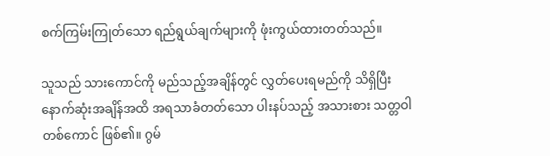စက်ကြမ်းကြုတ်သော ရည်ရွယ်ချက်များကို ဖုံးကွယ်ထားတတ်သည်။

သူသည် သားကောင်ကို မည်သည့်အချိန်တွင် လွှတ်ပေးရမည်ကို သိရှိပြီး နောက်ဆုံးအချိန်အထိ အရသာခံတတ်သော ပါးနပ်သည့် အသားစား သတ္တဝါတစ်ကောင် ဖြစ်၏။ ဂွမ်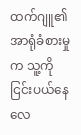ထက်ဂျူ၏ အာရုံခံစားမှုက သူ့ကို ငြင်းပယ်နေလေ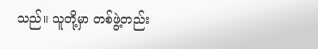သည်။ သူတို့မှာ တစ်ဖွဲ့တည်း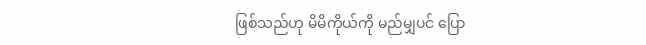ဖြစ်သည်ဟု မိမိကိုယ်ကို မည်မျှပင် ပြော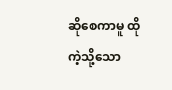ဆိုစေကာမူ ထိုကဲ့သို့သော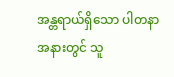အန္တရာယ်ရှိသော ပါတနာအနားတွင် သူ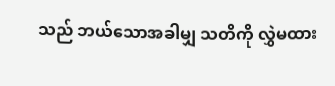သည် ဘယ်သောအခါမျှ သတိကို လွှဲမထား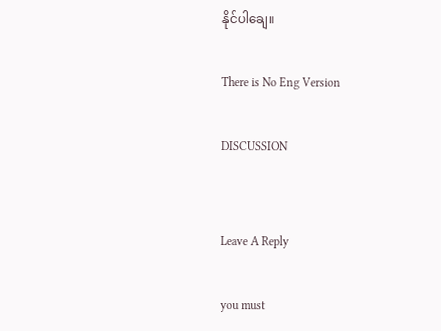နိုင်ပါချေ။

There is No Eng Version

DISCUSSION


Leave A Reply

you must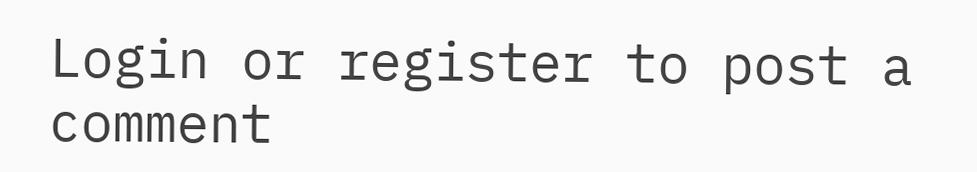Login or register to post a comment